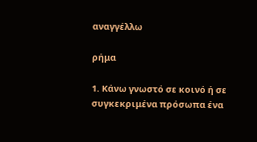αναγγέλλω

ρήμα

1. Κάνω γνωστό σε κοινό ή σε συγκεκριμένα πρόσωπα ένα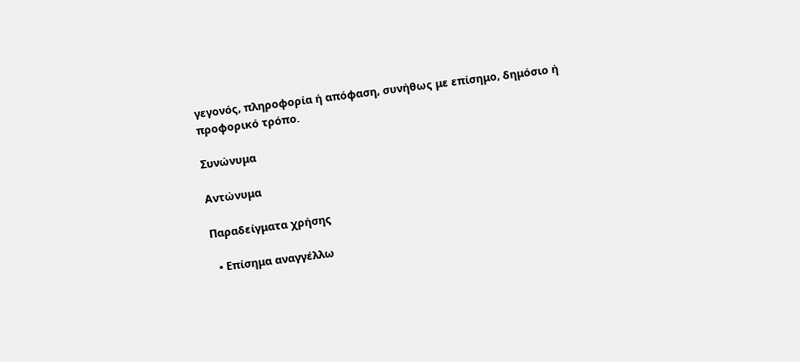γεγονός, πληροφορία ή απόφαση, συνήθως με επίσημο, δημόσιο ή προφορικό τρόπο.

Συνώνυμα

Αντώνυμα

Παραδείγματα χρήσης

  • Επίσημα αναγγέλλω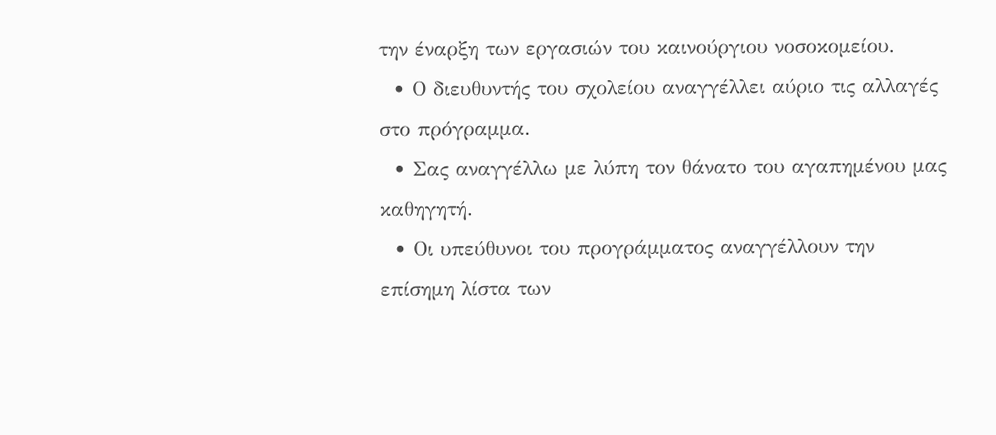την έναρξη των εργασιών του καινούργιου νοσοκομείου.
  • Ο διευθυντής του σχολείου αναγγέλλει αύριο τις αλλαγές στο πρόγραμμα.
  • Σας αναγγέλλω με λύπη τον θάνατο του αγαπημένου μας καθηγητή.
  • Οι υπεύθυνοι του προγράμματος αναγγέλλουν την επίσημη λίστα των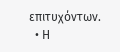επιτυχόντων.
  • Η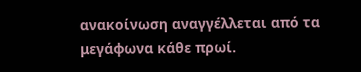ανακοίνωση αναγγέλλεται από τα μεγάφωνα κάθε πρωί.